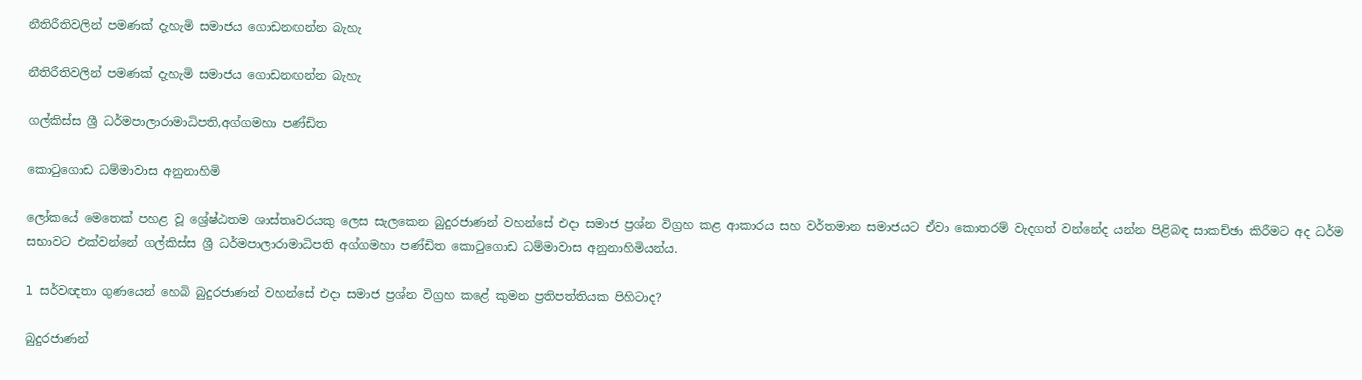නීතිරීතිවලින් පමණක් දැහැමි සමාජය ගොඩනඟන්න බැහැ

නීතිරීතිවලින් පමණක් දැහැමි සමාජය ගොඩනඟන්න බැහැ

ගල්කිස්ස ශ්‍රී ධර්මපාලාරාමාධිපති,අග්ගමහා පණ්ඩිත

කොටුගොඩ ධම්මාවාස අනුනාහිමි

ලෝකයේ මෙතෙක් පහළ වූ ශ්‍රේෂ්ඨතම ශාස්තෘවරයකු ලෙස සැලකෙන බුදුරජාණන් වහන්සේ එදා සමාජ ප්‍රශ්න විග්‍රහ කළ ආකාරය සහ වර්තමාන සමාජයට ඒවා කොතරම් වැදගත් වන්නේද යන්න පිළිබඳ සාකච්ඡා කිරීමට අද ධර්ම සභාවට එක්වන්නේ ගල්කිස්ස ශ්‍රී ධර්මපාලාරාමාධිපති අග්ගමහා පණ්ඩිත කොටුගොඩ ධම්මාවාස අනුනාහිමියන්ය.

l සර්වඥතා ගුණයෙන් හෙබි බුදුරජාණන් වහන්සේ එදා සමාජ ප්‍රශ්න විග්‍රහ කළේ කුමන ප්‍රතිපත්තියක පිහිටාද?

බුදුරජාණන්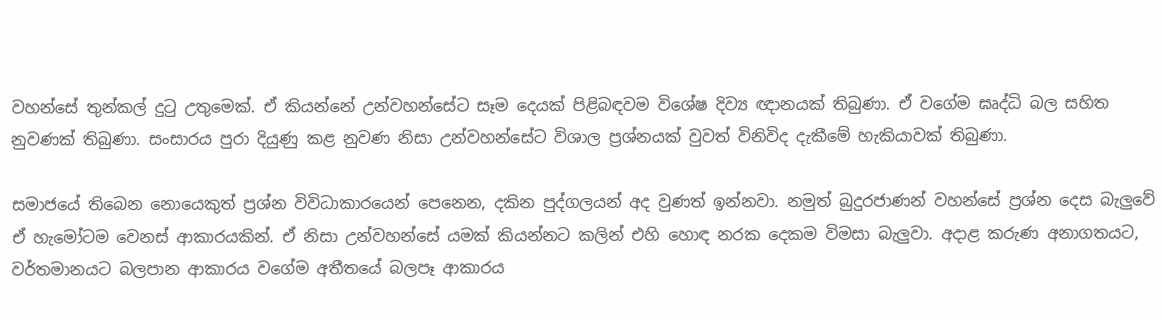වහන්සේ තුන්කල් දුටු උතුමෙක්. ඒ කියන්නේ උන්වහන්සේට සෑම දෙයක් පිළිබඳවම විශේෂ දිව්‍ය ඥානයක් තිබුණා. ඒ වගේම ඝෘද්ධි බල සහිත නුවණක් තිබුණා. සංසාරය පුරා දියුණු කළ නුවණ නිසා උන්වහන්සේට විශාල ප්‍රශ්නයක් වුවත් විනිවිද දැකීමේ හැකියාවක් තිබුණා.

සමාජයේ තිබෙන නොයෙකුත් ප්‍රශ්න විවිධාකාරයෙන් පෙනෙන, දකින පුද්ගලයන් අද වුණත් ඉන්නවා. නමුත් බුදුරජාණන් වහන්සේ ප්‍රශ්න දෙස බැලුවේ ඒ හැමෝටම වෙනස් ආකාරයකින්. ඒ නිසා උන්වහන්සේ යමක් කියන්නට කලින් එහි හොඳ නරක දෙකම විමසා බැලුවා. අදාළ කරුණ අනාගතයට, වර්තමානයට බලපාන ආකාරය වගේම අතීතයේ බලපෑ ආකාරය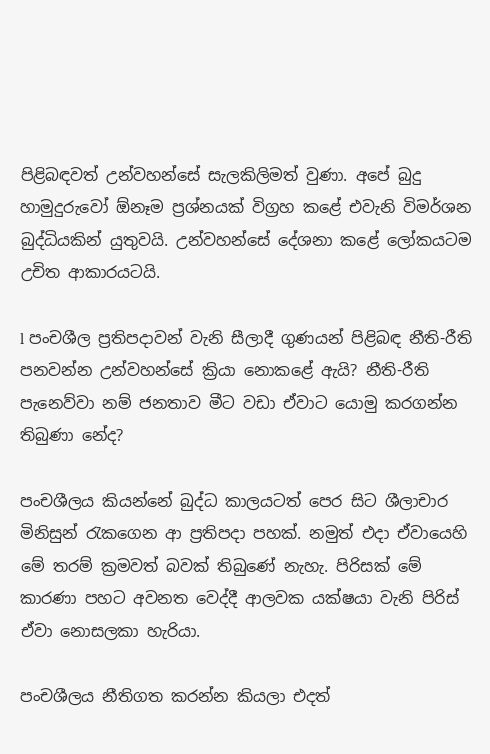පිළිබඳවත් උන්වහන්සේ සැලකිලිමත් වුණා. අපේ බුදු හාමුදුරුවෝ ඕනෑම ප්‍රශ්නයක් විග්‍රහ කළේ එවැනි විමර්ශන බුද්ධියකින් යුතුවයි. උන්වහන්සේ දේශනා කළේ ලෝකයටම උචිත ආකාරයටයි.

l පංචශීල ප්‍රතිපදාවන් වැනි සීලාදී ගුණයන් පිළිබඳ නීති-රීති පනවන්න උන්වහන්සේ ක්‍රියා නොකළේ ඇයි? නීති-රීති පැනෙව්වා නම් ජනතාව මීට වඩා ඒවාට යොමු කරගන්න තිබුණා නේද?

පංචශීලය කියන්නේ බුද්ධ කාලයටත් පෙර සිට ශීලාචාර මිනිසුන් රැකගෙන ආ ප්‍රතිපදා පහක්. නමුත් එදා ඒවායෙහි මේ තරම් ක්‍රමවත් බවක් තිබුණේ නැහැ. පිරිසක් මේ කාරණා පහට අවනත වෙද්දී ආලවක යක්ෂයා වැනි පිරිස් ඒවා නොසලකා හැරියා.

පංචශීලය නීතිගත කරන්න කියලා එදත්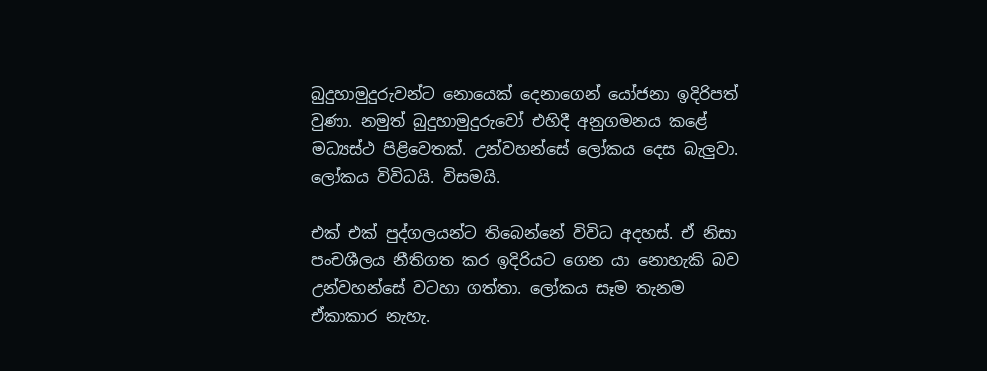බුදුහාමුදුරුවන්ට නොයෙක් දෙනාගෙන් යෝජනා ඉදිරිපත් වුණා. නමුත් බුදුහාමුදුරුවෝ එහිදී අනුගමනය කළේ මධ්‍යස්ථ පිළිවෙතක්. උන්වහන්සේ ලෝකය දෙස බැලුවා. ලෝකය විවිධයි. විසමයි.

එක් එක් පුද්ගලයන්ට තිබෙන්නේ විවිධ අදහස්. ඒ නිසා පංචශීලය නීතිගත ක‍ර ඉදිරියට ගෙන යා නොහැකි බව උන්වහන්සේ වටහා ගත්තා. ලෝකය සෑම තැනම ඒකාකාර නැහැ.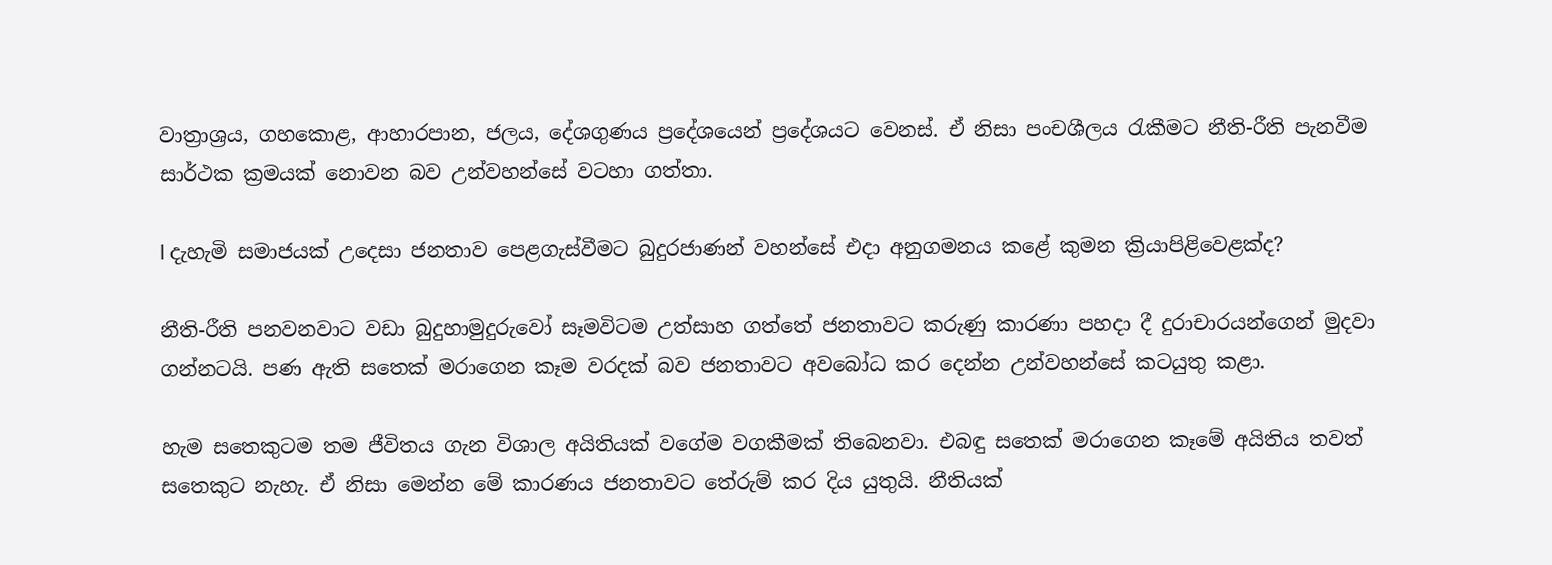වාත්‍රාශ්‍රය, ගහකොළ, ආහාරපාන, ජලය, දේශගුණය ප්‍රදේශයෙන් ප්‍රදේශයට වෙනස්. ඒ නිසා පංචශීලය රැකීමට නීති-රීති පැනවීම සාර්ථක ක්‍රමයක් නොවන බව උන්වහන්සේ වටහා ගත්තා.

l දැහැමි සමාජයක් උදෙසා ජනතාව පෙළගැස්වීමට බුදුරජාණන් වහන්සේ එදා අනුගමනය කළේ කුමන ක්‍රියාපිළිවෙළක්ද?

නීති-රීති පනවනවාට වඩා බුදුහාමුදුරුවෝ සෑමවිටම උත්සාහ ගත්තේ ජනතාවට කරුණු කාරණා පහදා දී දුරාචාරයන්ගෙන් මුදවා ගන්නටයි. පණ ඇති සතෙක් මරාගෙන කෑම වරදක් බව ජනතාවට අ‍වබෝධ කර දෙන්න උන්වහන්සේ කටයුතු කළා.

හැම සතෙකුටම තම ජීවිතය ගැන විශාල අයිතියක් වගේම වගකීමක් තිබෙනවා. එබඳු සතෙක් මරාගෙන කෑමේ අයිතිය තවත් සතෙකුට නැහැ. ඒ නිසා මෙන්න මේ කාරණය ජනතාවට තේරුම් කර දිය යුතුයි. නීතියක්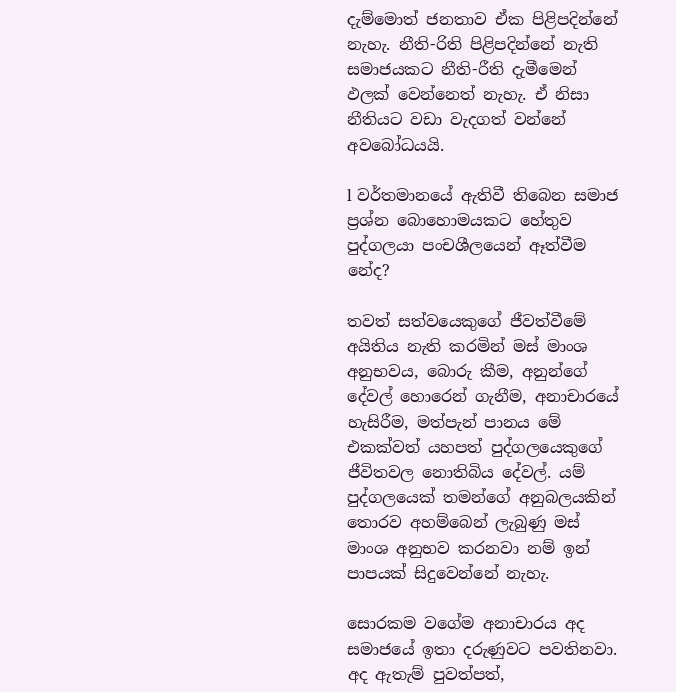දැම්මොත් ජනතාව ඒක පිළිපදින්නේ නැහැ. නීති-රිති පිළිපදින්නේ නැති සමාජයකට නීති-රීති දැමීමෙන් ඵලක් වෙන්නෙත් නැහැ. ඒ නිසා නීතියට වඩා වැදගත් වන්නේ අවබෝධයයි.

l වර්තමානයේ ඇතිවී තිබෙන සමාජ ප්‍රශ්න බොහොමයකට හේතුව පුද්ගලයා පංචශීලයෙන් ඈත්වීම නේද?

තවත් සත්වයෙකුගේ ජීවත්වීමේ අයිතිය නැති කරමින් මස් මාංශ අනුභවය, බොරු කීම, අනුන්ගේ දේවල් හොරෙන් ගැනීම, අනාචාරයේ හැසිරීම, මත්පැන් පානය මේ එකක්වත් යහපත් පුද්ගලයෙකුගේ ජීවිතවල නොතිබිය දේවල්. යම් පුද්ගලයෙක් තමන්ගේ අනුබලයකින් තොරව අහම්බෙන් ලැබුණු මස් මාංශ අනුභව කරනවා නම් ඉන් පාපයක් සිදුවෙන්නේ නැහැ.

සොරකම වගේම අනාචාරය අද සමාජයේ ඉතා දරුණුවට පවතිනවා. අද‍ ඇතැම් පුවත්පත්,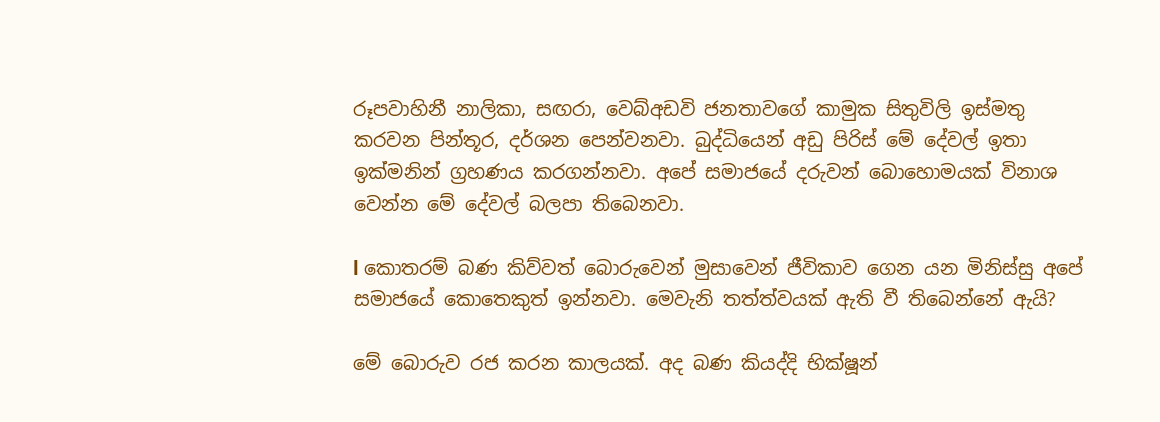රූපවාහිනී නාලිකා, සඟරා, වෙබ්අඩවි ජනතාවගේ කාමුක සිතුවිලි ඉස්මතු කරවන පින්තූර, දර්ශන පෙන්වනවා. බුද්ධියෙන් අඩු පිරිස් මේ දේවල් ඉතා ඉක්මනින් ග්‍රහණය කරගන්නවා. අපේ සමාජයේ දරුවන් ‍බොහොමයක් විනාශ වෙන්න මේ දේවල් බලපා තිබෙනවා.

l කොතරම් බණ කිව්වත් බොරුවෙන් මුසාවෙන් ජීවිකාව ගෙන යන මිනිස්සු අපේ සමාජයේ කොතෙකුත් ඉන්නවා. මෙවැනි තත්ත්වයක් ඇති වී තිබෙන්නේ ඇයි?

මේ බොරුව රජ කරන කාලයක්. අද බණ කියද්දි භික්ෂූන්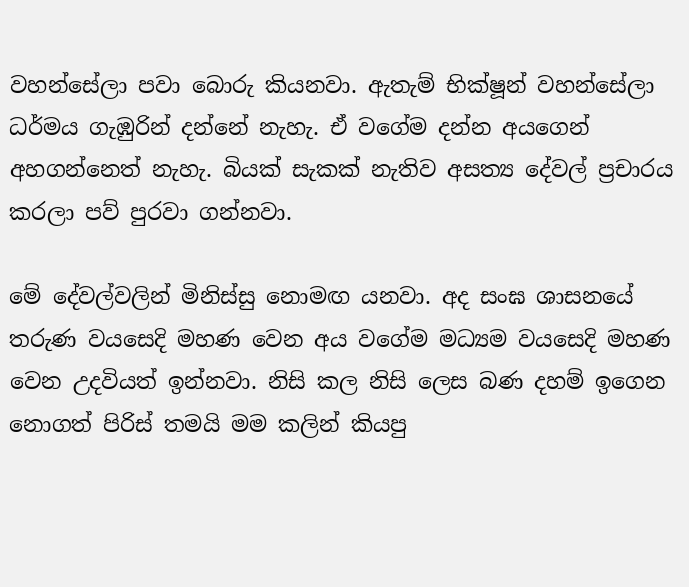වහන්සේලා පවා බොරු කියනවා. ඇතැම් භික්ෂූන් වහන්සේලා ධර්මය ගැඹුරින් දන්නේ නැහැ. ඒ වගේම දන්න අයගෙන් අහගන්නෙත් නැහැ. බියක් සැකක් නැතිව අසත්‍ය දේවල් ප්‍රචාරය කරලා පව් පුරවා ගන්නවා.

මේ දේවල්වලින් මිනිස්සු නොමඟ යනවා. අද සංඝ ශාසනයේ තරුණ වයසෙදි මහණ වෙන අය වගේම මධ්‍යම වයසෙදි මහණ වෙන උදවියත් ඉන්නවා. නිසි කල නිසි ලෙස බණ දහම් ඉගෙන නොගත් පිරිස් තමයි මම කලින් කියපු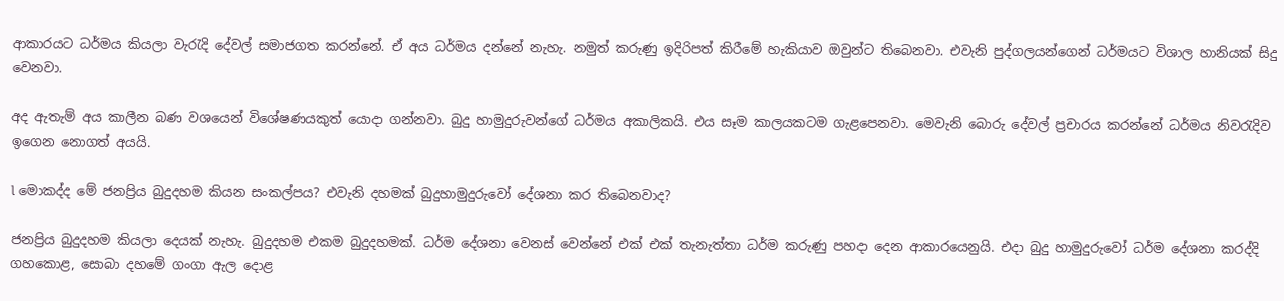ආකාරයට ‍ධර්මය කියලා වැරැදි දේවල් සමාජගත කරන්නේ. ඒ අය ධර්මය දන්නේ නැහැ. නමුත් කරුණු ඉදිරිපත් කිරීමේ හැකියාව ඔවුන්ට තිබෙනවා. එවැනි පුද්ගලයන්ගෙන් ධර්මයට විශාල හානියක් සිදු වෙනවා.

අද ඇතැම් අය කාලීන බණ වශයෙන් විශේෂණයකුත් යොදා ගන්නවා. බුදු හාමුදුරුවන්ගේ ධර්මය අකාලිකයි. එය සෑම කාලයකටම ගැළපෙනවා. මෙවැනි බොරු දේවල් ප්‍රචාරය කරන්නේ ධර්මය නිවරැදිව ඉගෙන නොගත් අයයි.

l මොකද්ද මේ ජනප්‍රිය බුදුදහම කියන සංකල්පය? එවැනි දහමක් බුදුහාමුදුරුවෝ දේශනා කර තිබෙනවාද?

ජනප්‍රිය බුදුදහම කියලා දෙයක් නැහැ. බුදුදහම එකම බුදුදහමක්. ධර්ම දේශනා වෙනස් වෙන්නේ එක් එක් තැනැත්තා ධර්ම කරුණු පහදා දෙන ආකාරයෙනුයි. එදා බුදු හාමුදුරුවෝ ධර්ම දේශනා කරද්දි ගහකොළ‍‍, සොබා දහමේ ගංගා ඇල දොළ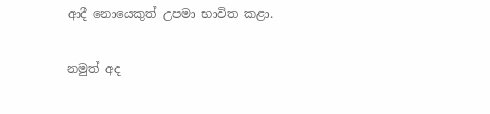ආදී නොයෙකුත් උපමා භාවිත කළා.

නමුත් අද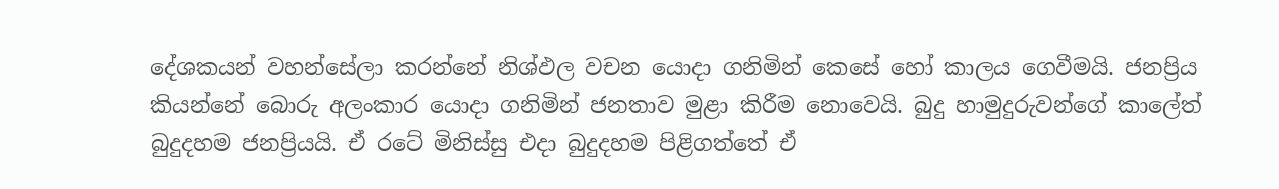දේශකයන් වහන්සේලා කරන්නේ නිශ්ඵල වචන‍ යොදා ගනිමින් කෙසේ හෝ කාලය ගෙවීමයි. ජනප්‍රිය කියන්නේ බොරු අලංකාර යොදා ගනිමින් ජනතාව මුළා කිරීම නොවෙයි. බුදු හාමුදුරුවන්ගේ කාලේත් බුදුදහම ජනප්‍රියයි. ඒ රටේ මිනිස්සු එදා බුදුදහම පිළිගත්තේ ඒ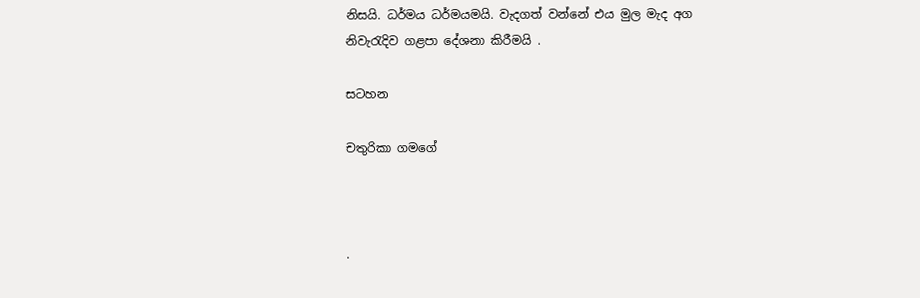නිසයි. ධර්මය ධර්මයමයි. වැදගත් වන්නේ එය මුල මැද අග නිවැරැදිව ගළපා දේශනා කිරීමයි .

සටහන

චතුරිකා ගමගේ



.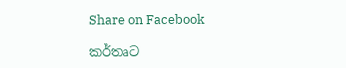Share on Facebook

කර්තෘට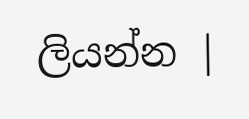ලියන්න |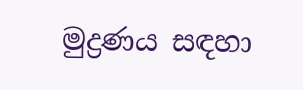මුද්‍රණය සඳහා